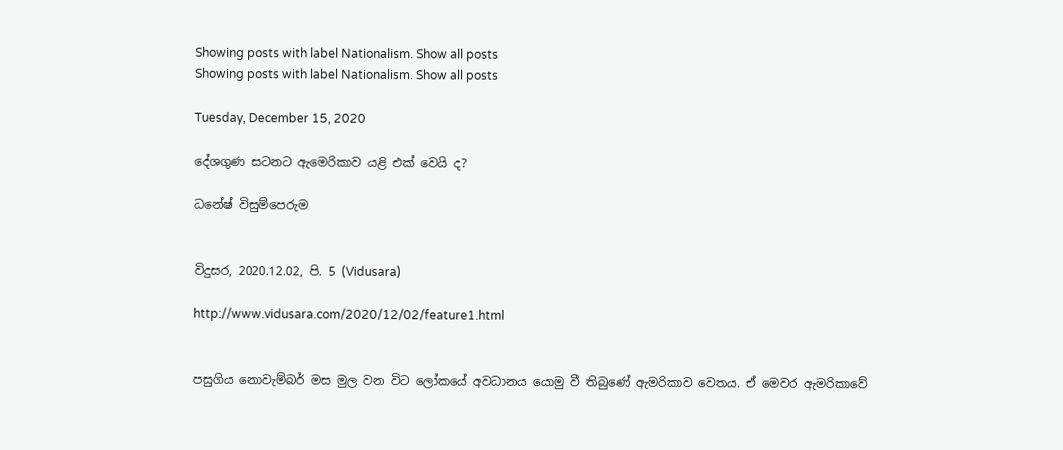Showing posts with label Nationalism. Show all posts
Showing posts with label Nationalism. Show all posts

Tuesday, December 15, 2020

දේශගුණ සටනට ඇමෙරිකාව යළි එක් වෙයි ද?

ධනේෂ් විසුම්පෙරුම


විදුසර, 2020.12.02, පි. 5 (Vidusara)

http://www.vidusara.com/2020/12/02/feature1.html


පසුගිය නොවැම්බර් මස මුල වන විට ලෝකයේ අවධානය යොමු වී තිබුණේ ඇමරිකාව වෙතය. ඒ මෙවර ඇමරිකාවේ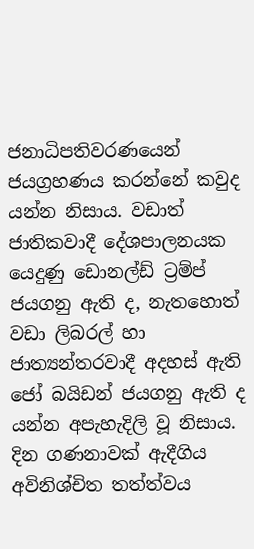ජනාධිපතිවරණයෙන් ජයග්‍රහණය කරන්නේ කවුද යන්න නිසාය. වඩාත් ජාතිකවාදී දේශපාලනයක යෙදුණු ඩොනල්ඩ් ට්‍රම්ප් ජයගනු ඇති ද, නැතහොත් වඩා ලිබරල් හා ජාත්‍යන්තරවාදී අදහස් ඇති ජෝ බයිඩන් ජයගනු ඇති ද යන්න අපැහැදිලි වූ නිසාය. දින ගණනාවක් ඇදීගිය අවිනිශ්චිත තත්ත්වය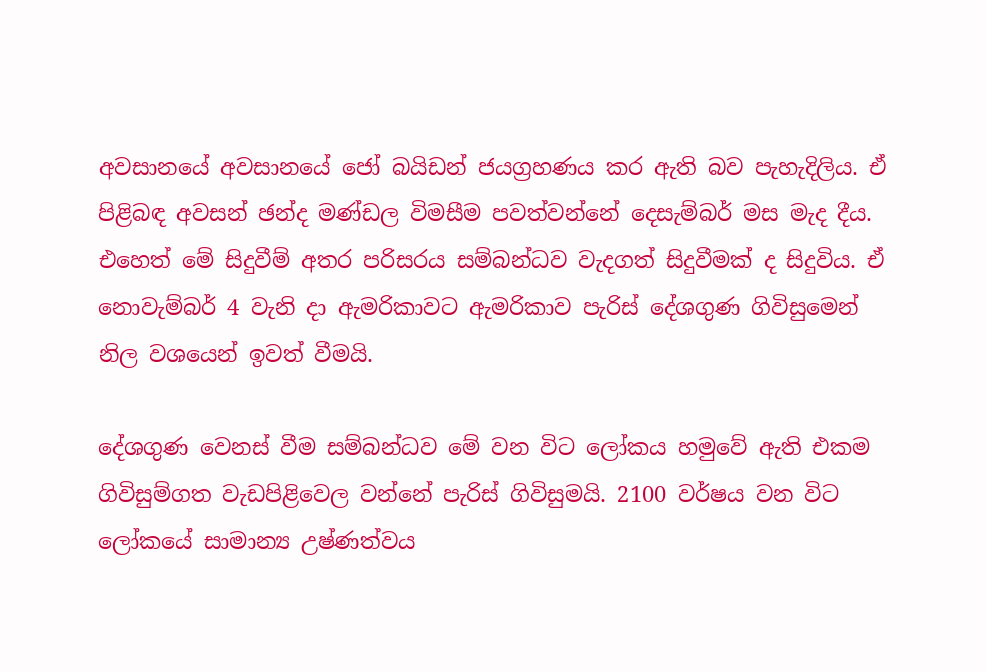අවසානයේ අවසානයේ ජෝ බයිඩන් ජයග්‍රහණය කර ඇති බව පැහැදිලිය. ඒ පිළිබඳ අවසන් ඡන්ද මණ්ඩල විමසීම පවත්වන්නේ දෙසැම්බර් මස මැද දීය. එහෙත් මේ සිදුවීම් අතර පරිසරය සම්බන්ධව වැදගත් සිදුවීමක් ද සිදුවිය. ඒ නොවැම්බර් 4 වැනි දා ඇමරිකාවට ඇමරිකාව පැරිස් දේශගුණ ගිවිසුමෙන් නිල වශයෙන් ඉවත් වීමයි.

දේශගුණ වෙනස් වීම සම්බන්ධව මේ වන විට ලෝකය හමුවේ ඇති එකම ගිවිසුම්ගත වැඩපිළිවෙල වන්නේ පැරිස් ගිවිසුමයි. 2100 වර්ෂය වන විට ලෝකයේ සාමාන්‍ය උෂ්ණත්වය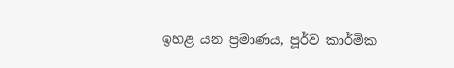ඉහළ යන ප්‍රමාණය, පූර්ව කාර්මික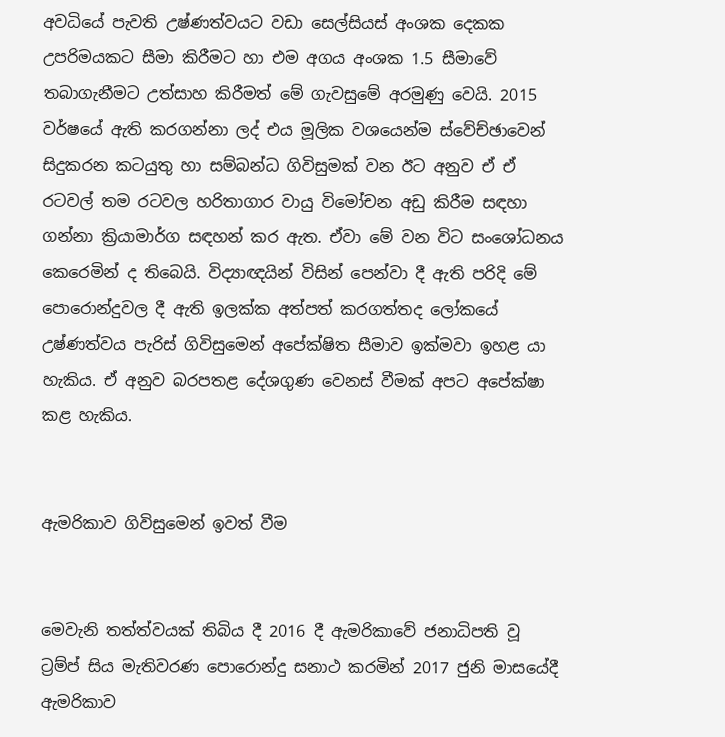අවධියේ පැවති උෂ්ණත්වයට වඩා සෙල්සියස් අංශක දෙකක උපරිමයකට සීමා කිරීමට හා එම අගය අංශක 1.5 සීමාවේ තබාගැනීමට උත්සාහ කිරීමත් මේ ගැවසුමේ අරමුණු වෙයි. 2015 වර්ෂයේ ඇති කරගන්නා ලද් එය මූලික වශයෙන්ම ස්වේච්ඡාවෙන් සිදුකරන කටයුතු හා සම්බන්ධ ගිවිසුමක් වන ඊට අනුව ඒ ඒ රටවල් තම රටවල හරිතාගාර වායු විමෝචන අඩු කිරීම සඳහා ගන්නා ක්‍රියාමාර්ග සඳහන් කර ඇත. ඒවා මේ වන විට සංශෝධනය කෙරෙමින් ද තිබෙයි. විද්‍යාඥයින් විසින් පෙන්වා දී ඇති පරිදි මේ පොරොන්දුවල දී ඇති ඉලක්ක අත්පත් කරගත්තද ලෝකයේ උෂ්ණත්වය පැරිස් ගිවිසුමෙන් අපේක්ෂිත සීමාව ඉක්මවා ඉහළ යා හැකිය. ඒ අනුව බරපතළ දේශගුණ වෙනස් වීමක් අපට අපේක්ෂා කළ හැකිය.


ඇමරිකාව ගිවිසුමෙන් ඉවත් වීම


මෙවැනි තත්ත්වයක් තිබිය දී 2016 දී ඇමරිකාවේ ජනාධිපති වූ ට්‍රම්ප් සිය මැතිවරණ පොරොන්දු සනාථ කරමින් 2017 ජුනි මාසයේදී ඇමරිකාව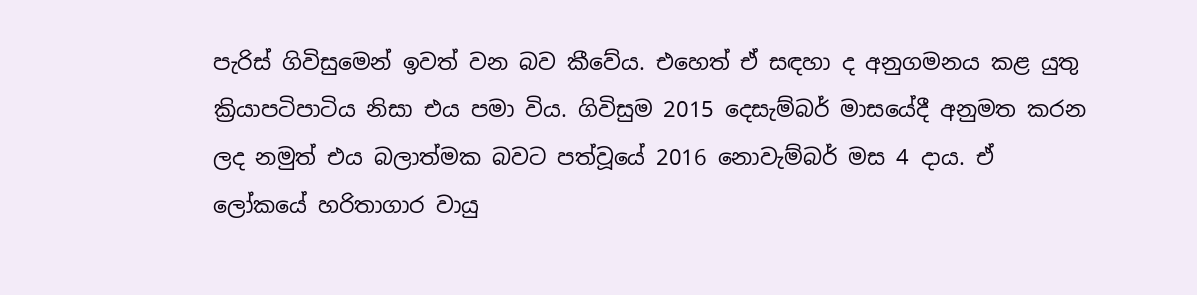පැරිස් ගිවිසුමෙන් ඉවත් වන බව කීවේය. එහෙත් ඒ සඳහා ද අනුගමනය කළ යුතු ක්‍රියාපටිපාටිය නිසා එය පමා විය. ගිවිසුම 2015 දෙසැම්බර් මාසයේදී අනුමත කරන ලද නමුත් එය බලාත්මක බවට පත්වූයේ 2016 නොවැම්බර් මස 4 දාය. ඒ ලෝකයේ හරිතාගාර වායු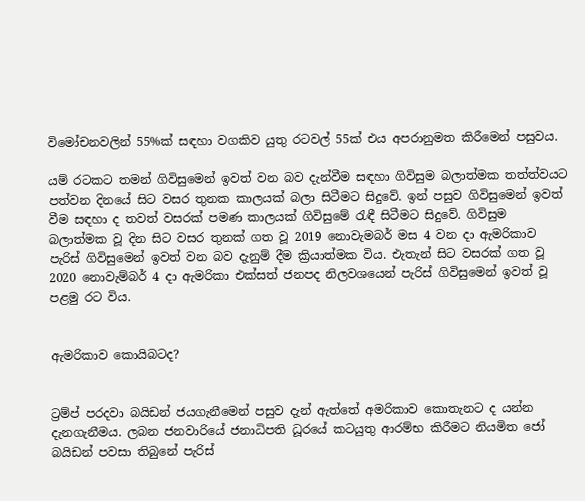විමෝචනවලින් 55%ක් සඳහා වගකිව යුතු රටවල් 55ක් එය අපරානුමත කිරීමෙන් පසුවය.

යම් රටකට තමන් ගිවිසුමෙන් ඉවත් වන බව දැන්වීම සඳහා ගිවිසුම බලාත්මක තත්ත්වයට පත්වන දිනයේ සිට වසර තුනක කාලයක් බලා සිටීමට සිදුවේ. ඉන් පසුව ගිවිසුමෙන් ඉවත් වීම සඳහා ද තවත් වසරක් පමණ කාලයක් ගිවිසුමේ රැඳී සිටීමට සිදුවේ. ගිවිසුම බලාත්මක වූ දින සිට වසර තුනක් ගත වූ 2019 නොවැමබර් මස 4 වන දා ඇමරිකාව පැරිස් ගිවිසුමෙන් ඉවත් වන බව දැනුම් දීම ක්‍රියාත්මක විය. එැතැන් සිට වසරක් ගත වූ 2020 නොවැම්බර් 4 දා ඇමරිකා එක්සත් ජනපද නිලවශයෙන් පැරිස් ගිවිසුමෙන් ඉවත් වූ පළමු රට විය.


ඇමරිකාව කොයිබටද?


ට්‍රම්ප් පරදවා බයිඩන් ජයගැනීමෙන් පසුව දැන් ඇත්තේ අමරිකාව කොතැනට ද යන්න දැනගැනීමය. ලබන ජනවාරියේ ජනාධිපති ධූරයේ කටයුතු ආරම්භ කිරීමට නියමිත ජෝ බයිඩන් පවසා තිබුනේ පැරිස්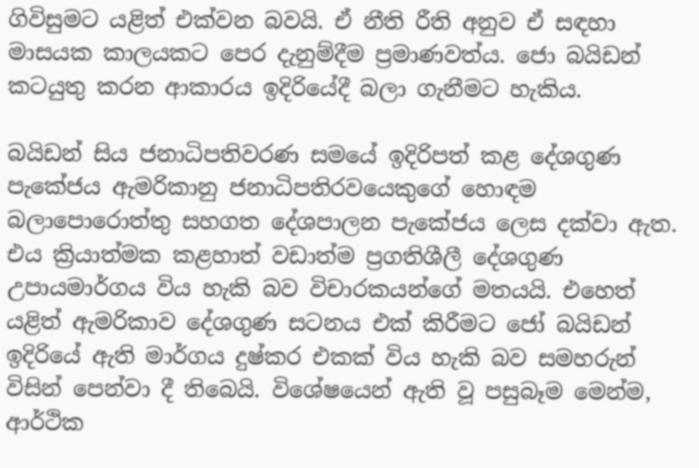ගිවිසුමට යළිත් එක්වන බවයි. ඒ නීති රීති අනුව ඒ සඳහා මාසයක කාලයකට පෙර දැනුම්දීම ප්‍රමාණවත්ය. ජො බයිඩන් කටයුතු කරන ආකාරය ඉදිරියේදී බලා ගැනීමට හැකිය.

බයිඩන් සිය ජනාධිපතිවරණ සමයේ ඉදිරිපත් කළ දේශගුණ පැකේජය ඇමරිකානු ජනාධිපතිරවයෙකුගේ හොඳම බලාපොරොත්තු සහගත දේශපාලන පැකේජය ලෙස දක්වා ඇත. එය ක්‍රියාත්මක කළහාත් වඩාත්ම ප්‍රගතිශීලී දේශගුණ උපායමාර්ගය විය හැකි බව විචාරකයන්ගේ මතයයි. එහෙත් යළිත් ඇමරිකාව දේශගුණ සටනය එක් කිරීමට ජෝ බයිඩන් ඉදිරියේ ඇති මාර්ගය දුෂ්කර එකක් විය හැකි බව සමහරුන් විසින් පෙන්වා දී තිබෙයි. විශේෂයෙන් ඇති වූ පසුබෑම මෙන්ම, ආර්ථික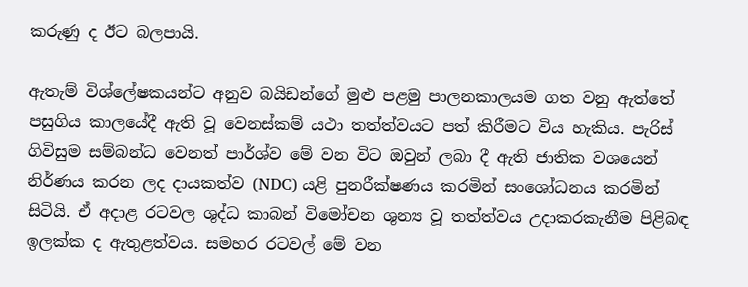කරුණු ද ඊට බලපායි.

ඇතැම් විශ්ලේෂකයන්ට අනුව බයිඩන්ගේ මුළු පළමු පාලනකාලයම ගත වනු ඇත්තේ පසුගිය කාලයේදී ඇති වූ වෙනස්කම් යථා තත්ත්වයට පත් කිරීමට විය හැකිය. පැරිස් ගිවිසුම සම්බන්ධ වෙනත් පාර්ශ්ව මේ වන විට ඔවුන් ලබා දී ඇති ජාතික වශයෙන් නිර්ණය කරන ලද දායකත්ව (NDC) යළි පුනරීක්ෂණය කරමින් සංශෝධනය කරමින් සිටියි. ඒ අදාළ රටවල ශුද්ධ කාබන් විමෝචන ශුන්‍ය වූ තත්ත්වය උදාකරකැනීම පිළිබඳ ඉලක්ක ද ඇතුළත්වය. සමහර රටවල් මේ වන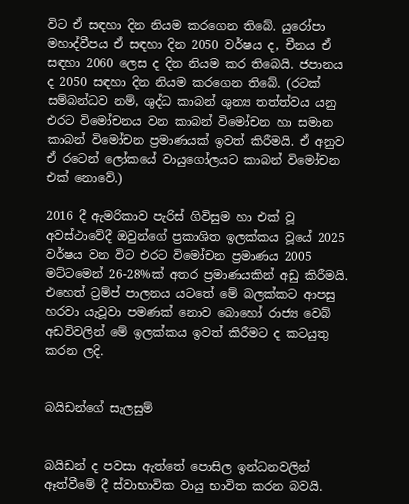විට ඒ සඳහා දින නියම කරගෙන තිබේ. යුරෝපා මහාද්වීපය ඒ සඳහා දින 2050 වර්ෂය ද, චීනය ඒ සඳහා 2060 ලෙස ද දින නියම කර තිබෙයි. ජපානය ද 2050 සඳහා දින නියම කරගෙන තිබේ. (රටක් සම්බන්ධව නම්, ශුද්ධ කාබන් ශුන්‍ය තත්ත්වය යනු එරට විමෝචනය වන කාබන් විමෝචන හා සමාන කාබන් විමෝචන ප්‍රමාණයක් ඉවත් කිරීමයි. ඒ අනුව ඒ රටෙන් ලෝකයේ වායුගෝලයට කාබන් විමෝචන එක් නොවේ.)

2016 දී ඇමරිකාව පැරිස් ගිවිසුම හා එක් වූ අවස්ථාවේදී ඔවුන්ගේ ප්‍රකාශිත ඉලක්කය වූයේ 2025 වර්ෂය වන විට එරට විමෝචන ප්‍රමාණය 2005 මට්ටමෙන් 26-28%ක් අතර ප්‍රමාණයකින් අඩු කිරීමයි. එහෙත් ට්‍රම්ප් පාලනය යටතේ මේ බලක්කට ආපසු හරවා යැවූවා පමණක් නොව බොහෝ රාජ්‍ය වෙබ් අඩවිවලින් මේ ඉලක්කය ඉවත් කිරීමට ද කටයුතු කරන ලදි.


බයිඩන්ගේ සැලසුම්


බයිඩන් ද පවසා ඇත්තේ පොසිල ඉන්ධනවලින් ඈත්වීමේ දී ස්වාභාවික වායු භාවිත කරන බවයි.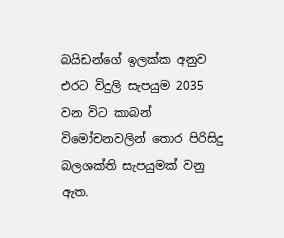බයිඩන්ගේ ඉලක්ක අනුව එරට විදුලි සැපයුම 2035 වන විට කාබන් විමෝචනවලින් තොර පිරිසිදු බලශක්ති සැපයුමක් වනු ඇත.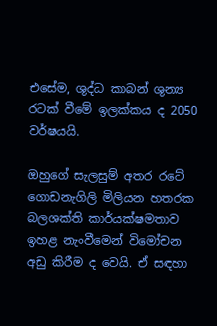එසේම, ශුද්ධ කාබන් ශුන්‍ය රටක් වීමේ ඉලක්කය ද 2050 වර්ෂයයි.

ඔහුගේ සැලසුම් අතර රටේ ගොඩනැගිලි මිලියන හතරක බලශක්ති කාර්යක්ෂමතාව ඉහළ නැංවීමෙන් විමෝචන අඩු කිරීම ද වෙයි. ඒ සඳහා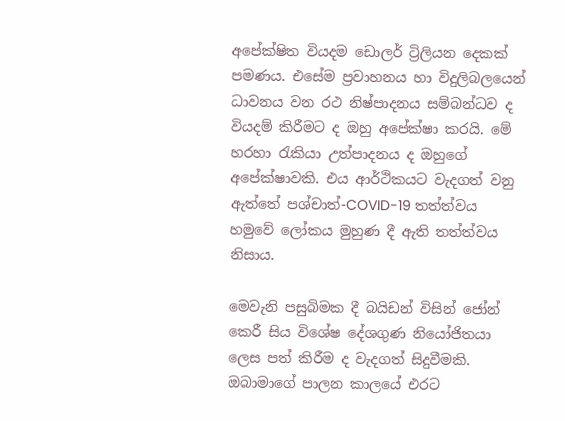අපේක්ෂිත වියදම ඩොලර් ට්‍රිලියන දෙකක් පමණය. එසේම ප්‍රවාහනය හා විදුලිබලයෙන් ධාවනය වන රථ නිෂ්පාදනය සම්බන්ධව ද වියදම් කිරීමට ද ඔහු අපේක්ෂා කරයි. මේ හරහා රැකියා උත්පාදනය ද ඔහුගේ අපේක්ෂාවකි. එය ආර්ථිකයට වැදගත් වනු ඇත්තේ පශ්චාත්-COVID-19 තත්ත්වය හමුවේ ලෝකය මුහුණ දී ඇති තත්ත්වය නිසාය.

මෙවැනි පසුබිමක දී බයිඩන් විසින් ජෝන් කෙරී සිය විශේෂ දේශගුණ නියෝජිතයා ලෙස පත් කිරීම ද වැදගත් සිදුවීමකි. ඔබාමාගේ පාලන කාලයේ එරට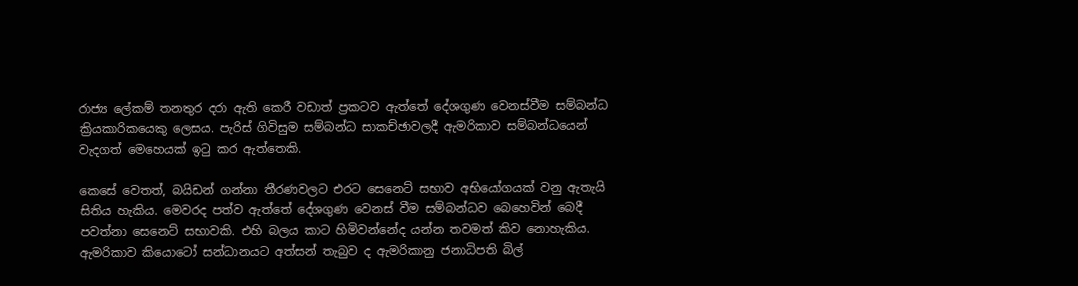රාජ්‍ය ලේකම් තනතුර දරා ඇති කෙරී වඩාත් ප්‍රකටව ඇත්තේ දේශගුණ වෙනස්වීම සම්බන්ධ ක්‍රියකාරිකයෙකු ලෙසය. පැරිස් ගිවිසුම සම්බන්ධ සාකච්ඡාවලදී ඇමරිකාව සම්බන්ධයෙන් වැදගත් මෙහෙයක් ඉටු කර ඇත්තෙකි.

කෙසේ වෙතත්, බයිඩන් ගන්නා තීරණවලට එරට සෙනෙට් සභාව අභියෝගයක් වනු ඇතැයි සිතිය හැකිය. මෙවරද පත්ව ඇත්තේ දේශගුණ වෙනස් වීම සම්බන්ධව බෙහෙවින් බෙදී පවත්නා සෙනෙට් සභාවකි. එහි බලය කාට හිමිවන්නේද යන්න තවමත් කිව නොහැකිය. ඇමරිකාව කියොටෝ සන්ධානයට අත්සන් තැබුව ද ඇමරිකානු ජනාධිපති බිල්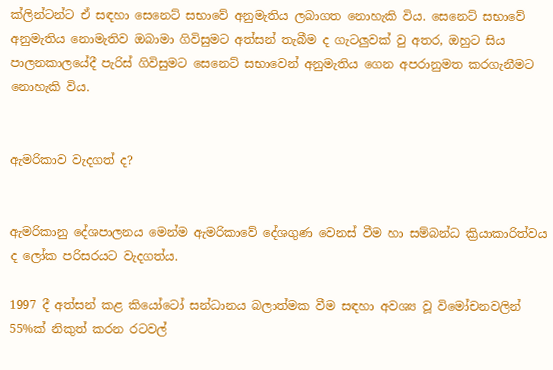ක්ලින්ටන්ට ඒ සඳහා සෙනෙට් සභාවේ අනුමැතිය ලබාගත නොහැකි විය. සෙනෙට් සභාවේ අනුමැතිය නොමැතිව ඔබාමා ගිවිසුමට අත්සන් තැබීම ද ගැටලුවක් වු අතර, ඔහුට සිය පාලනකාලයේදී පැරිස් ගිවිසුමට සෙනෙට් සභාවෙන් අනුමැතිය ගෙන අපරානුමත කරගැනීමට නොහැකි විය.


ඇමරිකාව වැදගත් ද?


ඇමරිකානු දේශපාලනය මෙන්ම ඇමරිකාවේ දේශගුණ වෙනස් වීම හා සම්බන්ධ ක්‍රියාකාරිත්වය ද ලෝක පරිසරයට වැදගත්ය.

1997 දී අත්සන් කළ කියෝටෝ සන්ධානය බලාත්මක වීම සඳහා අවශ්‍ය වූ විමෝචනවලින් 55%ක් නිකුත් කරන රටවල්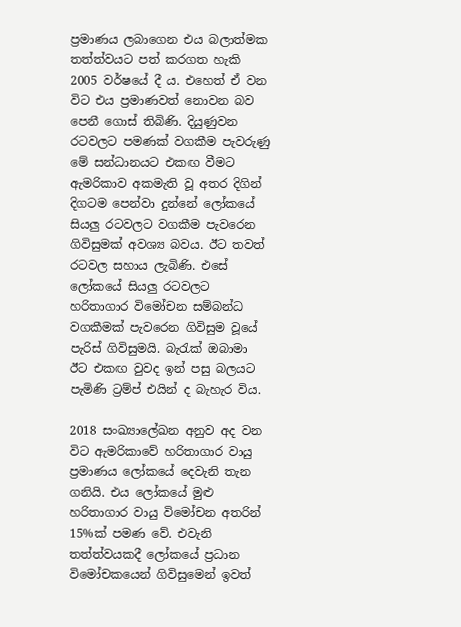ප්‍රමාණය ලබාගෙන එය බලාත්මක තත්ත්වයට පත් කරගත හැකි 2005 වර්ෂයේ දී ය. එහෙත් ඒ වන විට එය ප්‍රමාණවත් නොවන බව පෙනී ගොස් තිබිණි. දියුණුවන රටවලට පමණක් වගකීම පැවරුණු මේ සන්ධානයට එකඟ වීමට ඇමරිකාව අකමැති වූ අතර දිගින් දිගටම පෙන්වා දුන්නේ ලෝකයේ සියලු රටවලට වගකීම පැවරෙන ගිවිසුමක් අවශ්‍ය බවය. ඊට තවත් රටවල සහාය ලැබිණි. එසේ ලෝකයේ සියලු රටවලට හරිතාගාර විමෝචන සම්බන්ධ වගකීමක් පැවරෙන ගිවිසුම වූයේ පැරිස් ගිවිසුමයි. බැරැක් ඔබාමා ඊට එකඟ වුවද ඉන් පසු බලයට පැමිණි ට්‍රම්ප් එයින් ද බැහැර විය.

2018 සංඛ්‍යාලේඛන අනුව අද වන විට ඇමරිකාවේ හරිතාගාර වායු ප්‍රමාණය ලෝකයේ දෙවැනි තැන ගනියි. එය ලෝකයේ මුළු හරිතාගාර වායු විමෝචන අතරින් 15%ක් පමණ වේ. එවැනි තත්ත්වයකදී ලෝකයේ ප්‍රධාන විමෝචකයෙන් ගිවිසුමෙන් ඉවත්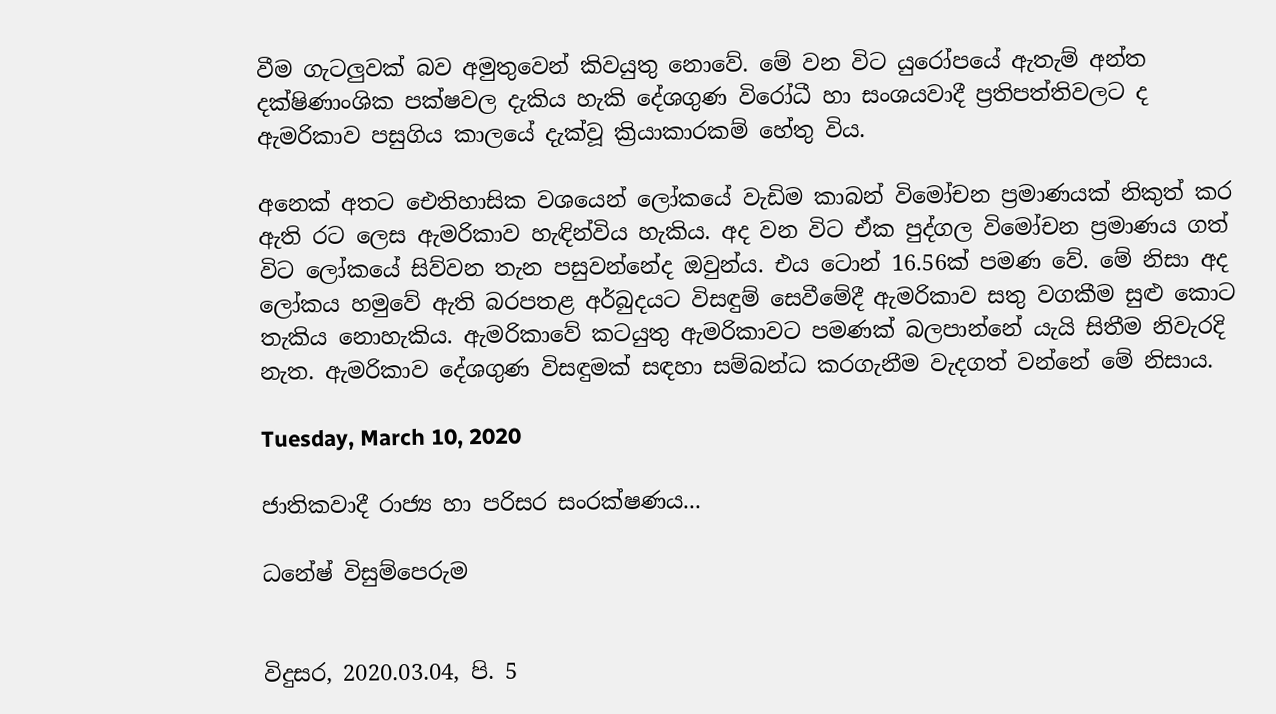වීම ගැටලුවක් බව අමුතුවෙන් කිවයුතු නොවේ. මේ වන විට යුරෝපයේ ඇතැම් අන්ත දක්ෂිණාංශික පක්ෂවල දැකිය හැකි දේශගුණ විරෝධී හා සංශයවාදී ප්‍රතිපත්තිවලට ද ඇමරිකාව පසුගිය කාලයේ දැක්වූ ක්‍රියාකාරකම් හේතු විය.

අනෙක් අතට ඓතිහාසික වශයෙන් ලෝකයේ වැඩිම කාබන් විමෝචන ප්‍රමාණයක් නිකුත් කර ඇති රට ලෙස ඇමරිකාව හැඳින්විය හැකිය. අද වන විට ඒක පුද්ගල විමෝචන ප්‍රමාණය ගත් විට ලෝකයේ සිව්වන තැන පසුවන්නේද ඔවුන්ය. එය ටොන් 16.56ක් පමණ වේ. මේ නිසා අද ලෝකය හමුවේ ඇති බරපතළ අර්බුදයට විසඳුම් සෙවීමේදී ඇමරිකාව සතු වගකීම සුළු කොට තැකිය නොහැකිය. ඇමරිකාවේ කටයුතු ඇමරිකාවට පමණක් බලපාන්නේ යැයි සිතීම නිවැරදි නැත. ඇමරිකාව දේශගුණ විසඳුමක් සඳහා සම්බන්ධ කරගැනීම වැදගත් වන්නේ මේ නිසාය.

Tuesday, March 10, 2020

ජාතිකවාදී රාජ්‍ය හා පරිසර සංරක්‌ෂණය...

ධනේෂ් විසුම්පෙරුම


විදුසර, 2020.03.04, පි. 5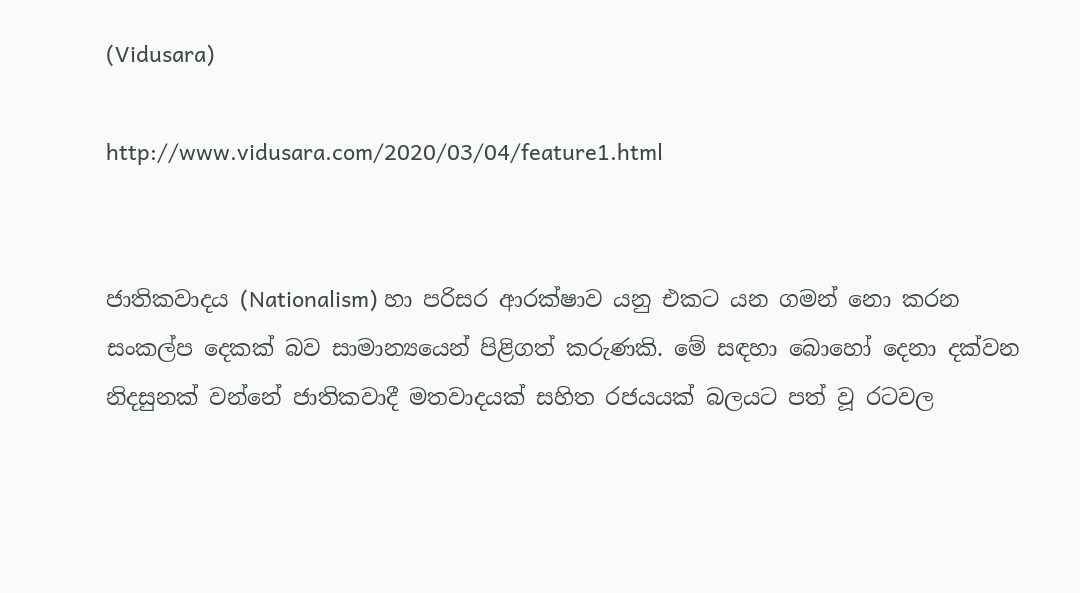(Vidusara)

http://www.vidusara.com/2020/03/04/feature1.html


ජාතිකවාදය (Nationalism) හා පරිසර ආරක්‌ෂාව යනු එකට යන ගමන් නො කරන සංකල්ප දෙකක්‌ බව සාමාන්‍යයෙන් පිළිගත් කරුණකි. මේ සඳහා බොහෝ දෙනා දක්‌වන නිදසුනක්‌ වන්නේ ජාතිකවාදී මතවාදයක්‌ සහිත රජයයක්‌ බලයට පත් වූ රටවල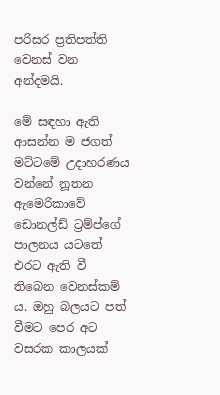පරිසර ප්‍රතිපත්ති වෙනස්‌ වන අන්දමයි.

මේ සඳහා ඇති ආසන්න ම ජගත් මට්‌ටමේ උදාහරණය වන්නේ නූතන ඇමෙරිකාවේ ඩොනල්ඩ් ට්‍රම්ප්ගේ පාලනය යටතේ එරට ඇති වී තිබෙන වෙනස්‌කම් ය. ඔහු බලයට පත් වීමට පෙර අට වසරක කාලයක්‌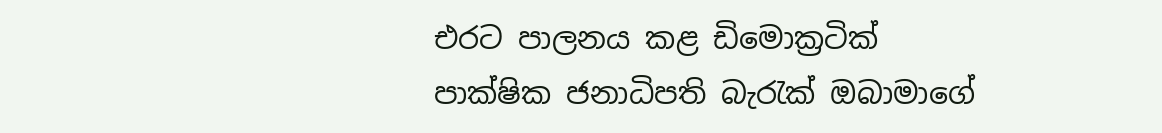එරට පාලනය කළ ඩිමොක්‍රටික්‌ පාක්‌ෂික ජනාධිපති බැරැක්‌ ඔබාමාගේ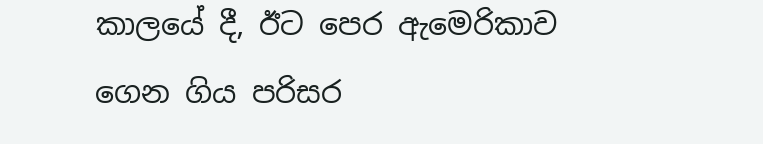කාලයේ දී, ඊට පෙර ඇමෙරිකාව ගෙන ගිය පරිසර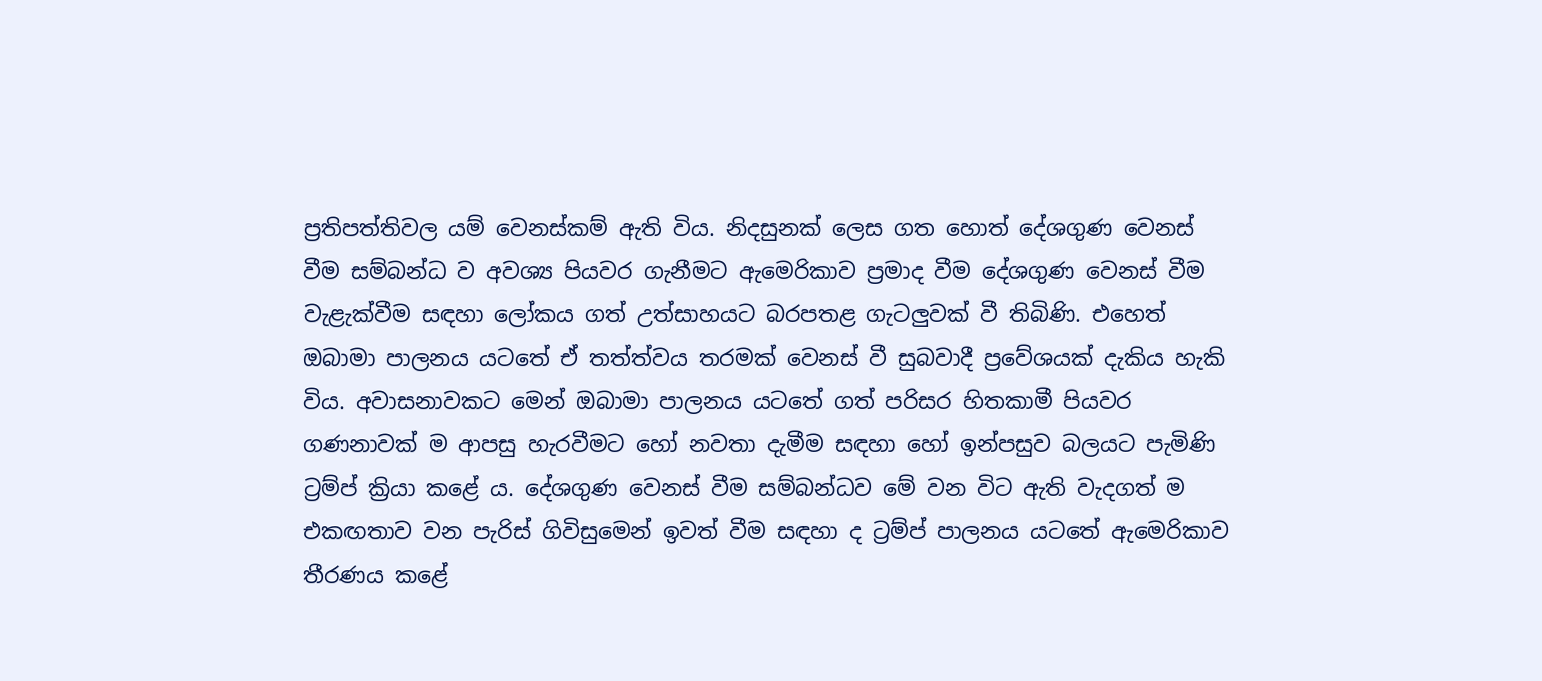ප්‍රතිපත්තිවල යම් වෙනස්‌කම් ඇති විය. නිදසුනක්‌ ලෙස ගත හොත් දේශගුණ වෙනස්‌ වීම සම්බන්ධ ව අවශ්‍ය පියවර ගැනීමට ඇමෙරිකාව ප්‍රමාද වීම දේශගුණ වෙනස්‌ වීම වැළැක්‌වීම සඳහා ලෝකය ගත් උත්සාහයට බරපතළ ගැටලුවක්‌ වී තිබිණි. එහෙත් ඔබාමා පාලනය යටතේ ඒ තත්ත්වය තරමක්‌ වෙනස්‌ වී සුබවාදී ප්‍රවේශයක්‌ දැකිය හැකි විය. අවාසනාවකට මෙන් ඔබාමා පාලනය යටතේ ගත් පරිසර හිතකාමී පියවර ගණනාවක්‌ ම ආපසු හැරවීමට හෝ නවතා දැමීම සඳහා හෝ ඉන්පසුව බලයට පැමිණි ට්‍රම්ප් ක්‍රියා කළේ ය. දේශගුණ වෙනස්‌ වීම සම්බන්ධව මේ වන විට ඇති වැදගත් ම එකඟතාව වන පැරිස්‌ ගිවිසුමෙන් ඉවත් වීම සඳහා ද ට්‍රම්ප් පාලනය යටතේ ඇමෙරිකාව තීරණය කළේ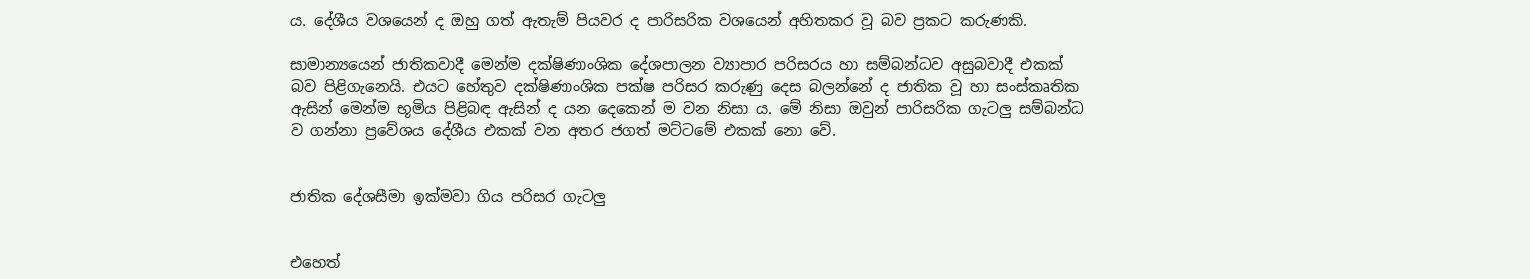ය. දේශීය වශයෙන් ද ඔහු ගත් ඇතැම් පියවර ද පාරිසරික වශයෙන් අහිතකර වූ බව ප්‍රකට කරුණකි.

සාමාන්‍යයෙන් ජාතිකවාදී මෙන්ම දක්‌ෂිණාංශික දේශපාලන ව්‍යාපාර පරිසරය හා සම්බන්ධව අසුබවාදී එකක්‌ බව පිළිගැනෙයි. එයට හේතුව දක්‌ෂිණාංශික පක්‌ෂ පරිසර කරුණු දෙස බලන්නේ ද ජාතික වූ හා සංස්‌කෘතික ඇසින් මෙන්ම භූමිය පිළිබඳ ඇසින් ද යන දෙකෙන් ම වන නිසා ය. මේ නිසා ඔවුන් පාරිසරික ගැටලු සම්බන්ධ ව ගන්නා ප්‍රවේශය දේශීය එකක්‌ වන අතර ජගත් මට්‌ටමේ එකක්‌ නො වේ.


ජාතික දේශසීමා ඉක්‌මවා ගිය පරිසර ගැටලු


එහෙත්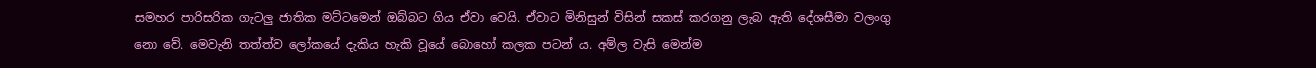සමහර පාරිසරික ගැටලු ජාතික මට්‌ටමෙන් ඔබ්බට ගිය ඒවා වෙයි. ඒවාට මිනිසුන් විසින් සකස්‌ කරගනු ලැබ ඇති දේශසීමා වලංගු නො වේ. මෙවැනි තත්ත්ව ලෝකයේ දැකිය හැකි වූයේ බොහෝ කලක පටන් ය. අම්ල වැසි මෙන්ම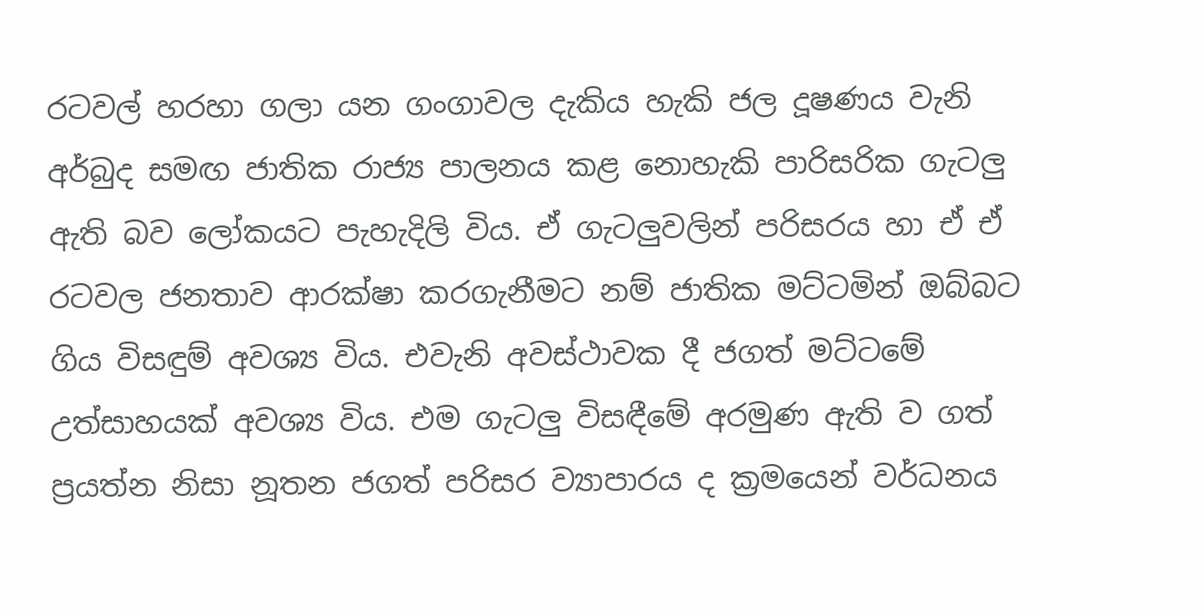රටවල් හරහා ගලා යන ගංගාවල දැකිය හැකි ජල දූෂණය වැනි අර්බුද සමඟ ජාතික රාජ්‍ය පාලනය කළ නොහැකි පාරිසරික ගැටලු ඇති බව ලෝකයට පැහැදිලි විය. ඒ ගැටලුවලින් පරිසරය හා ඒ ඒ රටවල ජනතාව ආරක්‌ෂා කරගැනීමට නම් ජාතික මට්‌ටමින් ඔබ්බට ගිය විසඳුම් අවශ්‍ය විය. එවැනි අවස්‌ථාවක දී ජගත් මට්‌ටමේ උත්සාහයක්‌ අවශ්‍ය විය. එම ගැටලු විසඳීමේ අරමුණ ඇති ව ගත් ප්‍රයත්න නිසා නූතන ජගත් පරිසර ව්‍යාපාරය ද ක්‍රමයෙන් වර්ධනය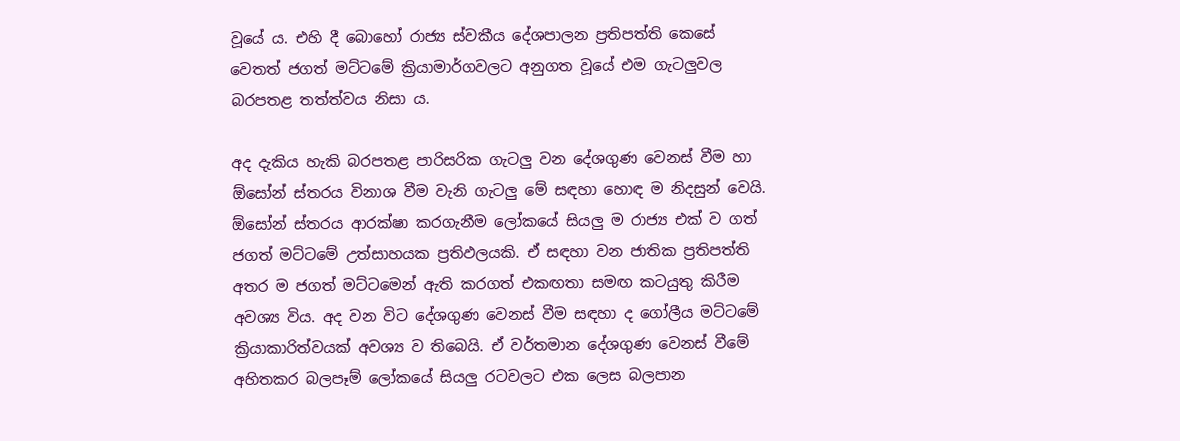වූයේ ය. එහි දී බොහෝ රාජ්‍ය ස්‌වකීය දේශපාලන ප්‍රතිපත්ති කෙසේ වෙතත් ජගත් මට්‌ටමේ ක්‍රියාමාර්ගවලට අනුගත වූයේ එම ගැටලුවල බරපතළ තත්ත්වය නිසා ය.

අද දැකිය හැකි බරපතළ පාරිසරික ගැටලු වන දේශගුණ වෙනස්‌ වීම හා ඕසෝන් ස්‌තරය විනාශ වීම වැනි ගැටලු මේ සඳහා හොඳ ම නිදසුන් වෙයි. ඕසෝන් ස්‌තරය ආරක්‌ෂා කරගැනීම ලෝකයේ සියලු ම රාජ්‍ය එක්‌ ව ගත් ජගත් මට්‌ටමේ උත්සාහයක ප්‍රතිඵලයකි. ඒ සඳහා වන ජාතික ප්‍රතිපත්ති අතර ම ජගත් මට්‌ටමෙන් ඇති කරගත් එකඟතා සමඟ කටයුතු කිරීම අවශ්‍ය විය. අද වන විට දේශගුණ වෙනස්‌ වීම සඳහා ද ගෝලීය මට්‌ටමේ ක්‍රියාකාරිත්වයක්‌ අවශ්‍ය ව තිබෙයි. ඒ වර්තමාන දේශගුණ වෙනස්‌ වීමේ අහිතකර බලපෑම් ලෝකයේ සියලු රටවලට එක ලෙස බලපාන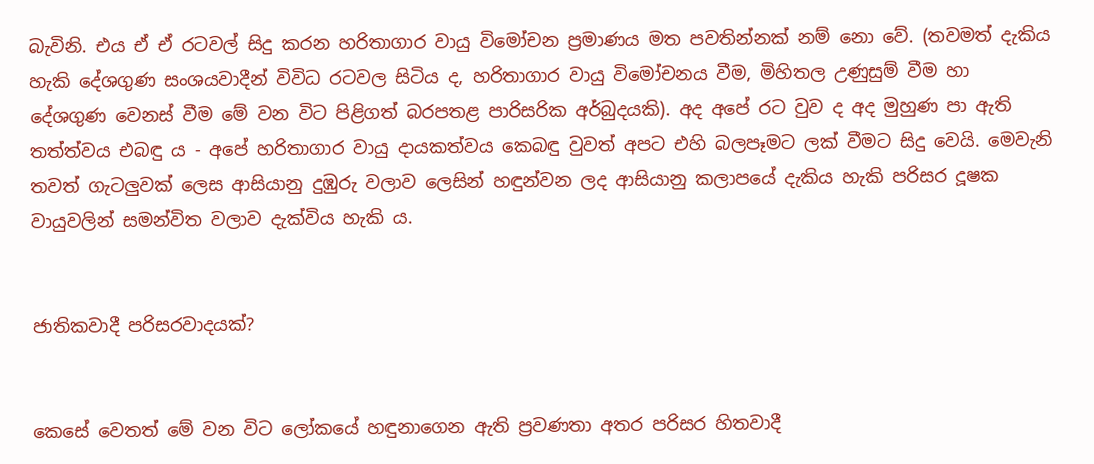බැවිනි. එය ඒ ඒ රටවල් සිදු කරන හරිතාගාර වායු විමෝචන ප්‍රමාණය මත පවතින්නක්‌ නම් නො වේ. (තවමත් දැකිය හැකි දේශගුණ සංශයවාදීන් විවිධ රටවල සිටිය ද, හරිතාගාර වායු විමෝචනය වීම, මිහිතල උණුසුම් වීම හා දේශගුණ වෙනස්‌ වීම මේ වන විට පිළිගත් බරපතළ පාරිසරික අර්බුදයකි). අද අපේ රට වුව ද අද මුහුණ පා ඇති තත්ත්වය එබඳු ය - අපේ හරිතාගාර වායු දායකත්වය කෙබඳු වුවත් අපට එහි බලපෑමට ලක්‌ වීමට සිදු වෙයි. මෙවැනි තවත් ගැටලුවක්‌ ලෙස ආසියානු දුඹුරු වලාව ලෙසින් හඳුන්වන ලද ආසියානු කලාපයේ දැකිය හැකි පරිසර දූෂක වායුවලින් සමන්විත වලාව දැක්‌විය හැකි ය.


ජාතිකවාදී පරිසරවාදයක්‌?


කෙසේ වෙතත් මේ වන විට ලෝකයේ හඳුනාගෙන ඇති ප්‍රවණතා අතර පරිසර හිතවාදී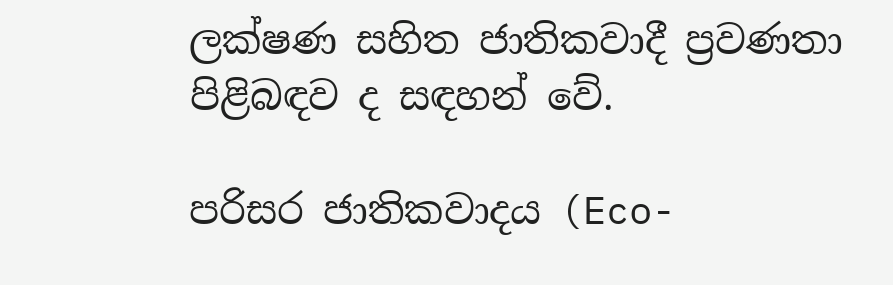ලක්‌ෂණ සහිත ජාතිකවාදී ප්‍රවණතා පිළිබඳව ද සඳහන් වේ.

පරිසර ජාතිකවාදය (Eco-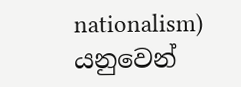nationalism) යනුවෙන්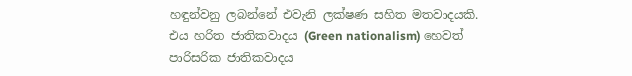හඳුන්වනු ලබන්නේ එවැනි ලක්‌ෂණ සහිත මතවාදයකි. එය හරිත ජාතිකවාදය (Green nationalism) හෙවත් පාරිසරික ජාතිකවාදය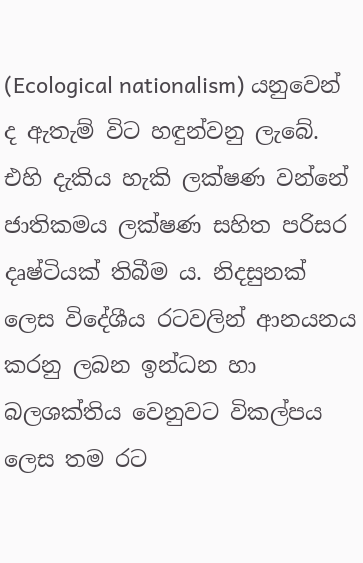(Ecological nationalism) යනුවෙන් ද ඇතැම් විට හඳුන්වනු ලැබේ. එහි දැකිය හැකි ලක්‌ෂණ වන්නේ ජාතිකමය ලක්‌ෂණ සහිත පරිසර දෘෂ්ටියක්‌ තිබීම ය. නිදසුනක්‌ ලෙස විදේශීය රටවලින් ආනයනය කරනු ලබන ඉන්ධන හා බලශක්‌තිය වෙනුවට විකල්පය ලෙස තම රට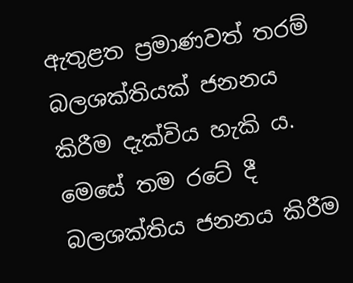ඇතුළත ප්‍රමාණවත් තරම් බලශක්‌තියක්‌ ජනනය කිරීම දැක්‌විය හැකි ය. මෙසේ තම රටේ දී බලශක්‌තිය ජනනය කිරීම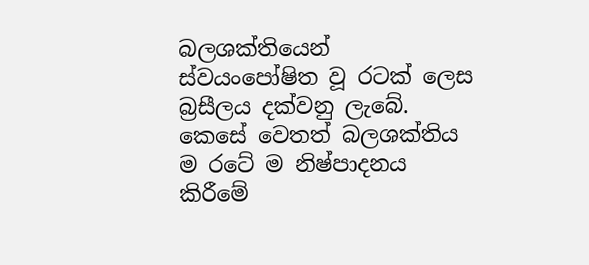බලශක්‌තියෙන් ස්‌වයංපෝෂිත වූ රටක්‌ ලෙස බ්‍රසීලය දක්‌වනු ලැබේ. කෙසේ වෙතත් බලශක්‌තිය ම රටේ ම නිෂ්පාදනය කිරීමේ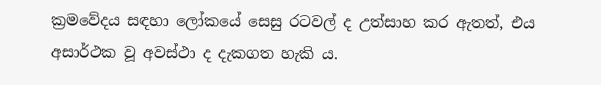ක්‍රමවේදය සඳහා ලෝකයේ සෙසු රටවල් ද උත්සාහ කර ඇතත්, එය අසාර්ථක වූ අවස්‌ථා ද දැකගත හැකි ය.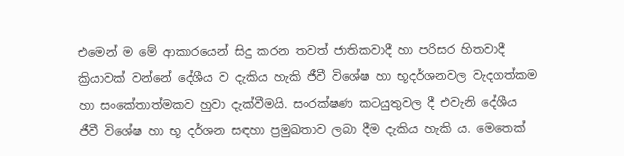එමෙන් ම මේ ආකාරයෙන් සිදු කරන තවත් ජාතිකවාදී හා පරිසර හිතවාදී ක්‍රියාවක්‌ වන්නේ දේශීය ව දැකිය හැකි ජීවී විශේෂ හා භූදර්ශනවල වැදගත්කම හා සංකේතාත්මකව හුවා දැක්‌වීමයි. සංරක්‌ෂණ කටයුතුවල දී එවැනි දේශීය ජීවී විශේෂ හා භූ දර්ශන සඳහා ප්‍රමුඛතාව ලබා දීම දැකිය හැකි ය. මෙතෙක්‌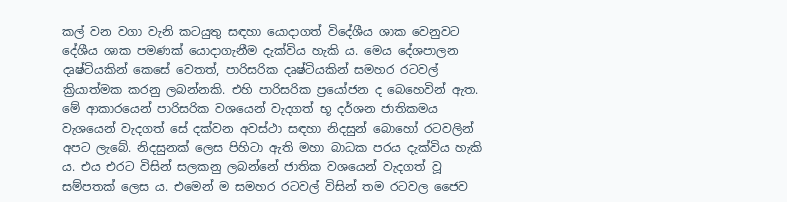කල් වන වගා වැනි කටයුතු සඳහා යොදාගත් විදේශීය ශාක වෙනුවට දේශීය ශාක පමණක්‌ යොදාගැනීම දැක්‌විය හැකි ය. මෙය දේශපාලන දෘෂ්ටියකින් කෙසේ වෙතත්, පාරිසරික දෘෂ්ටියකින් සමහර රටවල් ක්‍රියාත්මක කරනු ලබන්නකි. එහි පාරිසරික ප්‍රයෝජන ද බෙහෙවින් ඇත. මේ ආකාරයෙන් පාරිසරික වශයෙන් වැදගත් භූ දර්ශන ජාතිකමය වැශයෙන් වැදගත් සේ දක්‌වන අවස්‌ථා සඳහා නිදසුන් බොහෝ රටවලින් අපට ලැබේ. නිදසුනක්‌ ලෙස පිහිටා ඇති මහා බාධක පරය දැක්‌විය හැකි ය. එය එරට විසින් සලකනු ලබන්නේ ජාතික වශයෙන් වැදගත් වූ සම්පතක්‌ ලෙස ය. එමෙන් ම සමහර රටවල් විසින් තම රටවල ජෛව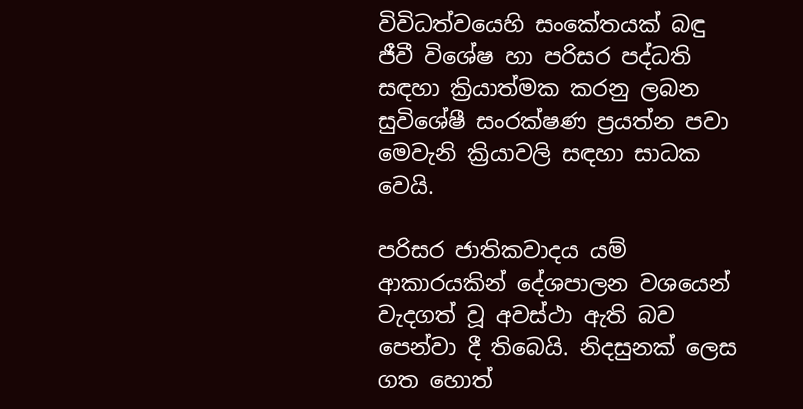විවිධත්වයෙහි සංකේතයක්‌ බඳු ජීවී විශේෂ හා පරිසර පද්ධති සඳහා ක්‍රියාත්මක කරනු ලබන සුවිශේෂී සංරක්‌ෂණ ප්‍රයත්න පවා මෙවැනි ක්‍රියාවලි සඳහා සාධක වෙයි.

පරිසර ජාතිකවාදය යම් ආකාරයකින් දේශපාලන වශයෙන් වැදගත් වූ අවස්‌ථා ඇති බව පෙන්වා දී තිබෙයි. නිදසුනක්‌ ලෙස ගත හොත්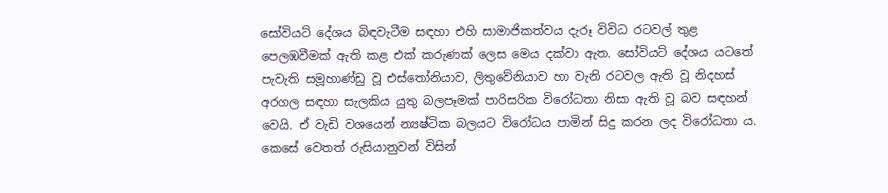සෝවියට්‌ දේශය බිඳවැටීම සඳහා එහි සාමාජිකත්වය දැරූ විවිධ රටවල් තුළ පෙලඹවීමක්‌ ඇති කළ එක්‌ කරුණක්‌ ලෙස මෙය දක්‌වා ඇත. සෝවියට්‌ දේශය යටතේ පැවැති සමූහාණ්‌ඩු වූ එස්‌තෝනියාව, ලිතුවේනියාව හා වැනි රටවල ඇති වූ නිදහස්‌ අරගල සඳහා සැලකිය යුතු බලපෑමක්‌ පාරිසරික විරෝධතා නිසා ඇති වූ බව සඳහන් වෙයි. ඒ වැඩි වශයෙන් න්‍යෂ්ටික බලයට විරෝධය පාමින් සිදු කරන ලද විරෝධතා ය. කෙසේ වෙතත් රුසියානුවන් විසින්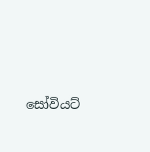සෝවියට්‌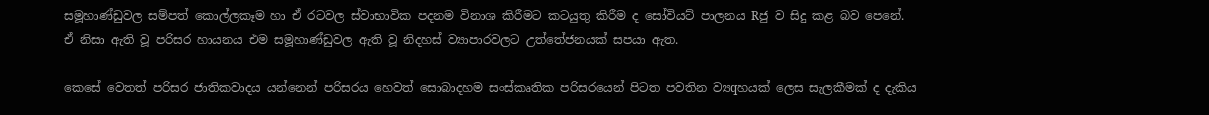සමූහාණ්‌ඩුවල සම්පත් කොල්ලකෑම හා ඒ රටවල ස්‌වාභාවික පදනම විනාශ කිරීමට කටයුතු කිරීම ද සෝවියට්‌ පාලනය Rජු ව සිදු කළ බව පෙනේ. ඒ නිසා ඇති වූ පරිසර හායනය එම සමූහාණ්‌ඩුවල ඇති වූ නිදහස්‌ ව්‍යාපාරවලට උත්තේජනයක්‌ සපයා ඇත.

කෙසේ වෙතත් පරිසර ජාතිකවාදය යන්නෙන් පරිසරය හෙවත් සොබාදහම සංස්‌කෘතික පරිසරයෙන් පිටත පවතින ව්‍යqහයක්‌ ලෙස සැලකීමක්‌ ද දැකිය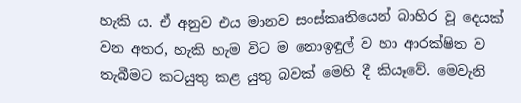හැකි ය. ඒ අනුව එය මානව සංස්‌කෘතියෙන් බාහිර වූ දෙයක්‌ වන අතර, හැකි හැම විට ම නොඉඳුල් ව හා ආරක්‌ෂිත ව තැබීමට කටයුතු කළ යුතු බවක්‌ මෙහි දී කියෑවේ. මෙවැනි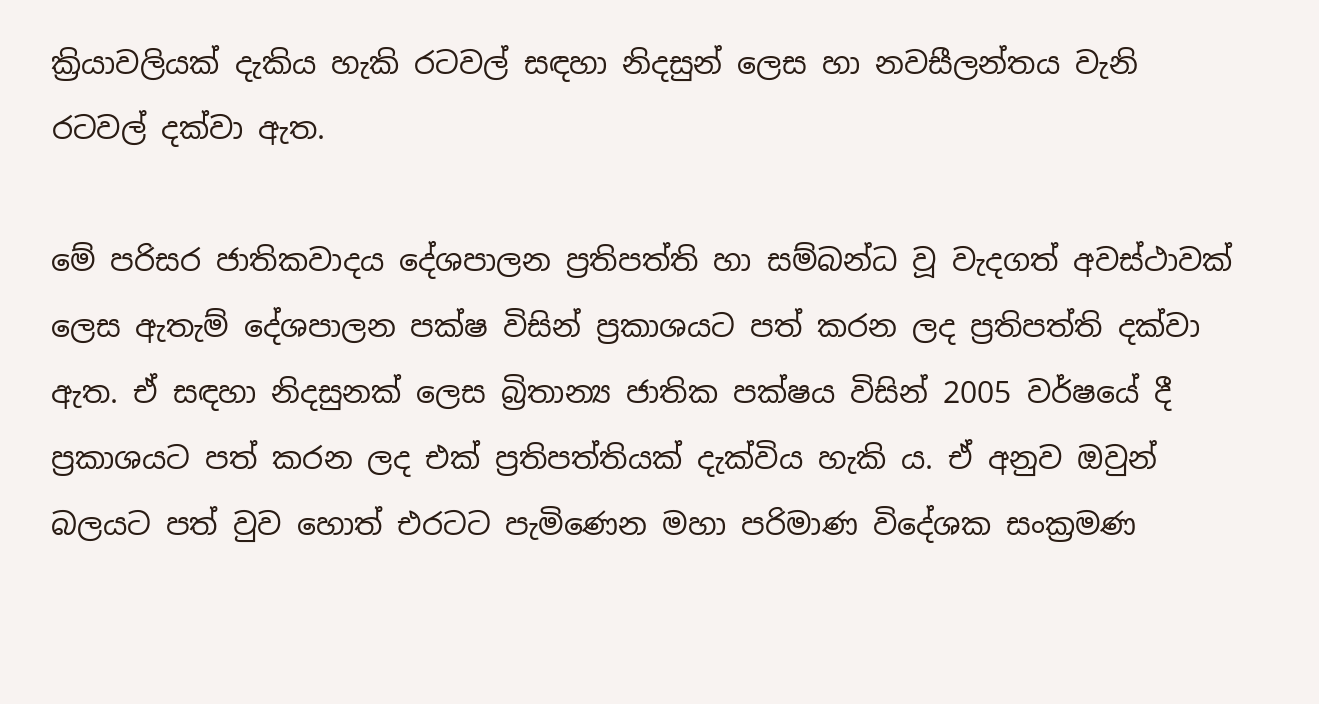ක්‍රියාවලියක්‌ දැකිය හැකි රටවල් සඳහා නිදසුන් ලෙස හා නවසීලන්තය වැනි රටවල් දක්‌වා ඇත.

මේ පරිසර ජාතිකවාදය දේශපාලන ප්‍රතිපත්ති හා සම්බන්ධ වූ වැදගත් අවස්‌ථාවක්‌ ලෙස ඇතැම් දේශපාලන පක්‌ෂ විසින් ප්‍රකාශයට පත් කරන ලද ප්‍රතිපත්ති දක්‌වා ඇත. ඒ සඳහා නිදසුනක්‌ ලෙස බ්‍රිතාන්‍ය ජාතික පක්‌ෂය විසින් 2005 වර්ෂයේ දී ප්‍රකාශයට පත් කරන ලද එක්‌ ප්‍රතිපත්තියක්‌ දැක්‌විය හැකි ය. ඒ අනුව ඔවුන් බලයට පත් වුව හොත් එරටට පැමිණෙන මහා පරිමාණ විදේශක සංක්‍රමණ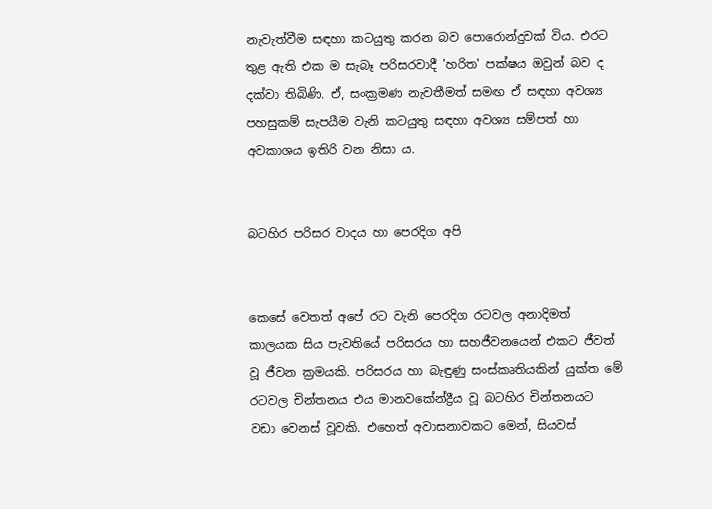නැවැත්වීම සඳහා කටයුතු කරන බව පොරොන්දුවක්‌ විය. එරට තුළ ඇති එක ම සැබෑ පරිසරවාදී 'හරිත' පක්‌ෂය ඔවුන් බව ද දක්‌වා තිබිණි. ඒ, සංක්‍රමණ නැවතීමත් සමඟ ඒ සඳහා අවශ්‍ය පහසුකම් සැපයීම වැනි කටයුතු සඳහා අවශ්‍ය සම්පත් හා අවකාශය ඉතිරි වන නිසා ය.


බටහිර පරිසර වාදය හා පෙරදිග අපි


කෙසේ වෙතත් අපේ රට වැනි පෙරදිග රටවල අනාදිමත් කාලයක සිය පැවතියේ පරිසරය හා සහජීවනයෙන් එකට ජීවත් වූ ජීවන ක්‍රමයකි. පරිසරය හා බැඳුණු සංස්‌කෘතියකින් යුක්‌ත මේ රටවල චින්තනය එය මානවකේන්ද්‍රීය වූ බටහිර චින්තනයට වඩා වෙනස්‌ වූවකි. එහෙත් අවාසනාවකට මෙන්, සියවස්‌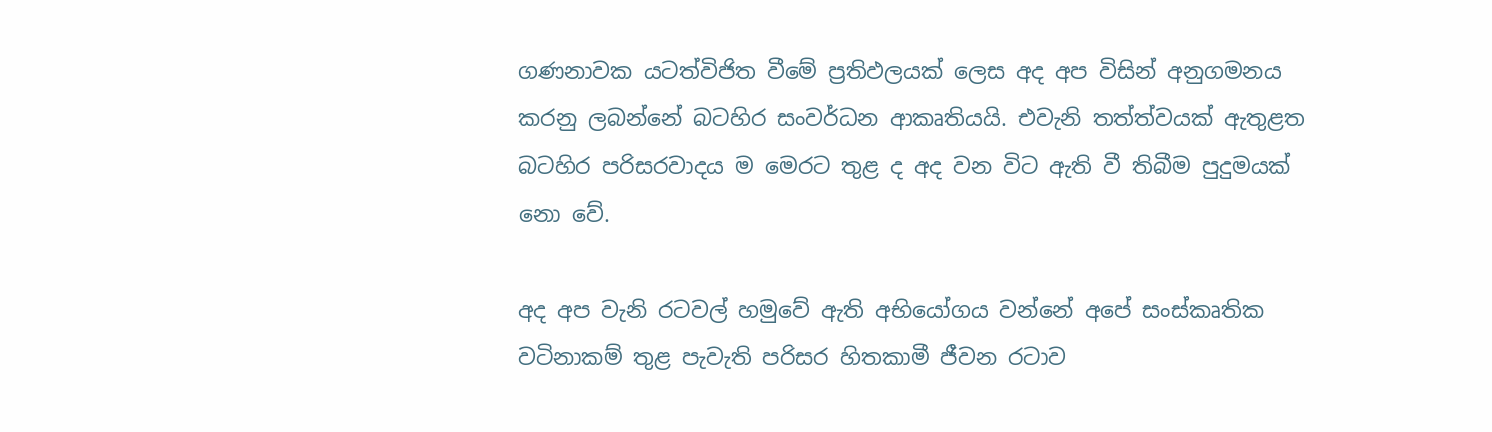ගණනාවක යටත්විජිත වීමේ ප්‍රතිඵලයක්‌ ලෙස අද අප විසින් අනුගමනය කරනු ලබන්නේ බටහිර සංවර්ධන ආකෘතියයි. එවැනි තත්ත්වයක්‌ ඇතුළත බටහිර පරිසරවාදය ම මෙරට තුළ ද අද වන විට ඇති වී තිබීම පුදුමයක්‌ නො වේ.

අද අප වැනි රටවල් හමුවේ ඇති අභියෝගය වන්නේ අපේ සංස්‌කෘතික වටිනාකම් තුළ පැවැති පරිසර හිතකාමී ජීවන රටාව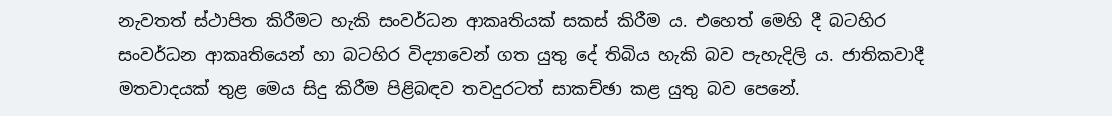නැවතත් ස්‌ථාපිත කිරීමට හැකි සංවර්ධන ආකෘතියක්‌ සකස්‌ කිරීම ය. එහෙත් මෙහි දී බටහිර සංවර්ධන ආකෘතියෙන් හා බටහිර විද්‍යාවෙන් ගත යුතු දේ තිබිය හැකි බව පැහැදිලි ය. ජාතිකවාදී මතවාදයක්‌ තුළ මෙය සිදු කිරීම පිළිබඳව තවදුරටත් සාකච්ඡා කළ යුතු බව පෙනේ.